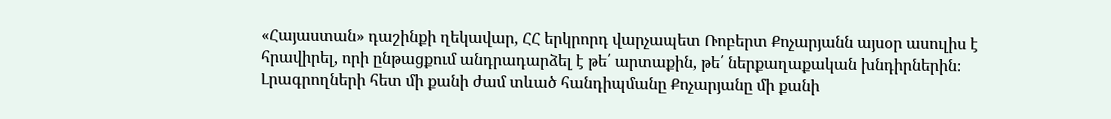«Հայաստան» դաշինքի ղեկավար, ՀՀ երկրորդ վարչապետ Ռոբերտ Քոչարյանն այսօր ասուլիս է հրավիրել, որի ընթացքում անդրադարձել է թե՛ արտաքին, թե՛ ներքաղաքական խնդիրներին։ Լրագրողների հետ մի քանի ժամ տևած հանդիպմանը Քոչարյանը մի քանի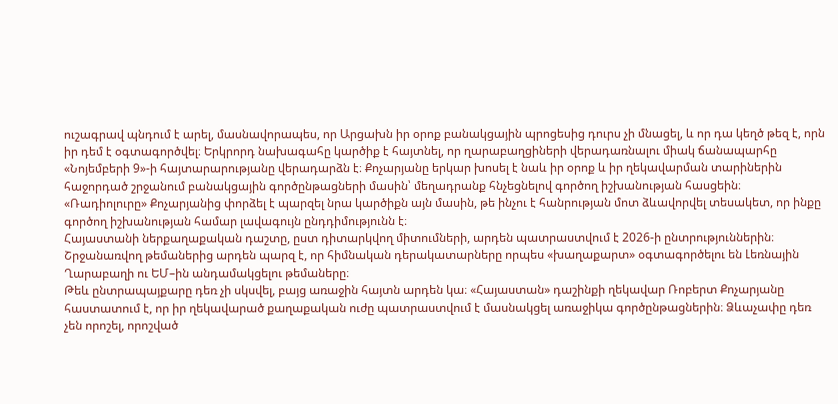ուշագրավ պնդում է արել, մասնավորապես, որ Արցախն իր օրոք բանակցային պրոցեսից դուրս չի մնացել, և որ դա կեղծ թեզ է, որն իր դեմ է օգտագործվել։ Երկրորդ նախագահը կարծիք է հայտնել, որ ղարաբաղցիների վերադառնալու միակ ճանապարհը «Նոյեմբերի 9»-ի հայտարարությանը վերադարձն է։ Քոչարյանը երկար խոսել է նաև իր օրոք և իր ղեկավարման տարիներին հաջորդած շրջանում բանակցային գործընթացների մասին՝ մեղադրանք հնչեցնելով գործող իշխանության հասցեին։ «Ռադիոլուրը» Քոչարյանից փորձել է պարզել նրա կարծիքն այն մասին, թե ինչու է հանրության մոտ ձևավորվել տեսակետ, որ ինքը գործող իշխանության համար լավագույն ընդդիմությունն է։
Հայաստանի ներքաղաքական դաշտը, ըստ դիտարկվող միտումների, արդեն պատրաստվում է 2026-ի ընտրություններին։ Շրջանառվող թեմաներից արդեն պարզ է, որ հիմնական դերակատարները որպես «խաղաքարտ» օգտագործելու են Լեռնային Ղարաբաղի ու ԵՄ–ին անդամակցելու թեմաները։
Թեև ընտրապայքարը դեռ չի սկսվել, բայց առաջին հայտն արդեն կա։ «Հայաստան» դաշինքի ղեկավար Ռոբերտ Քոչարյանը հաստատում է, որ իր ղեկավարած քաղաքական ուժը պատրաստվում է մասնակցել առաջիկա գործընթացներին։ Ձևաչափը դեռ չեն որոշել, որոշված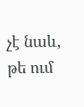չէ նաև, թե ում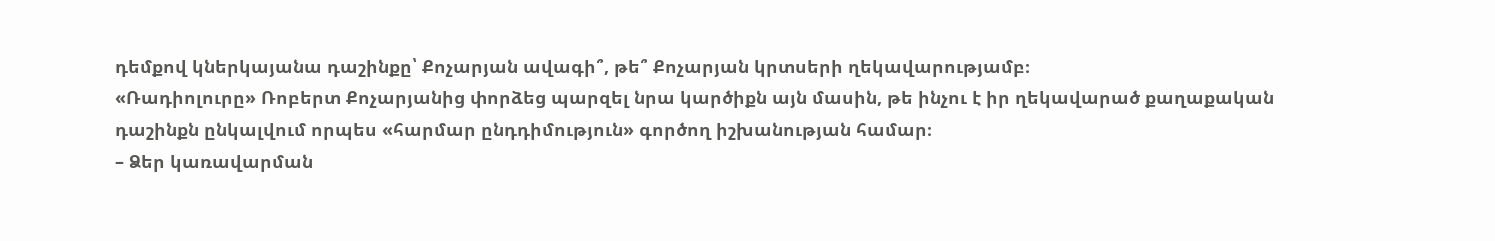դեմքով կներկայանա դաշինքը՝ Քոչարյան ավագի՞, թե՞ Քոչարյան կրտսերի ղեկավարությամբ։
«Ռադիոլուրը» Ռոբերտ Քոչարյանից փորձեց պարզել նրա կարծիքն այն մասին, թե ինչու է իր ղեկավարած քաղաքական դաշինքն ընկալվում որպես «հարմար ընդդիմություն» գործող իշխանության համար։
– Ձեր կառավարման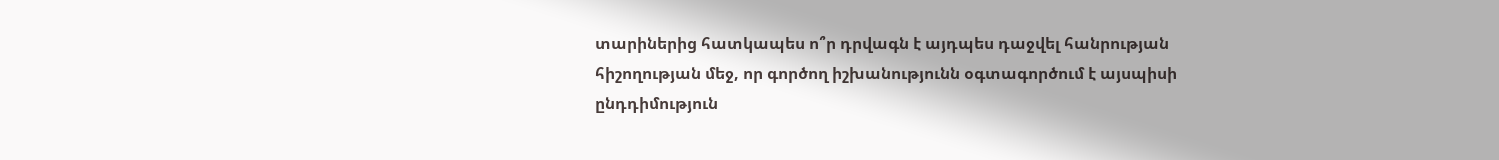տարիներից հատկապես ո՞ր դրվագն է այդպես դաջվել հանրության հիշողության մեջ, որ գործող իշխանությունն օգտագործում է այսպիսի ընդդիմություն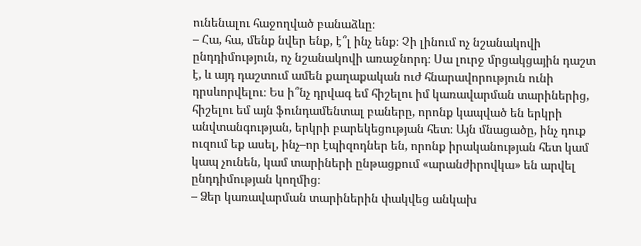ունենալու հաջողված բանաձևը։
– Հա, հա, մենք նվեր ենք, է՞լ ինչ ենք։ Չի լինում ոչ նշանակովի ընդդիմություն, ոչ նշանակովի առաջնորդ։ Սա լուրջ մրցակցային դաշտ է, և այդ դաշտում ամեն քաղաքական ուժ հնարավորություն ունի դրսևորվելու։ Ես ի՞նչ դրվագ եմ հիշելու իմ կառավարման տարիներից, հիշելու եմ այն ֆունդամենտալ բաները, որոնք կապված են երկրի անվտանգության, երկրի բարեկեցության հետ։ Այն մնացածը, ինչ դուք ուզում եք ասել, ինչ–որ էպիզոդներ են, որոնք իրականության հետ կամ կապ չունեն, կամ տարիների ընթացքում «արանժիրովկա» են արվել ընդդիմության կողմից։
– Ձեր կառավարման տարիներին փակվեց անկախ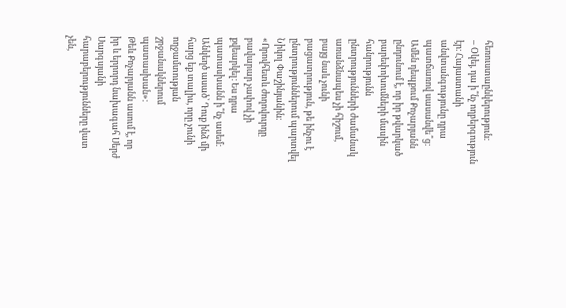հեռուստաընկերություն։
– Օկեյ, դա ի՞նչ ողբերգություն էր։ Հայաստանի անվտանգությունը դրա պատճառով սասանվե՞ց։
Ամեն դեպքում Քոչարյանն ընդունում է, որ իր թվարկած բարեփոխումների մասին հանրությունն ընտրությունների ժամանակ առանձնապես չի հիշում, բայց նաև չունի բացատրություն, թե ինչու է ընտրություններում պարտվել Նիկոլ Փաշինյանին։
«Որովհետև ժողովուրդը բավարար չափով չի քվեարկել։ Ես դրա պատասխանն ի՞նչ ասեմ։ Անկեղծ ասած՝ Դուք ինձ մի հարց եք տալիս, որը չունի ողջամտության շրջանակներում պատասխան»։
Թեև Քոչարյանն ասում է, որ իր և երրորդ նախագահ Սերժ Սարգսյանի հարաբերությունները վատ չեն,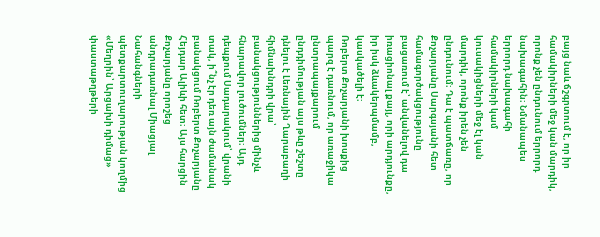բայց նաև ճշգրտում է, որ իր համակիրների մեջ կան մարդիկ, որոնք չեն ընդունում երրորդ նախագահին։ Նմանապես երրորդ նախագահի համակիրների կամ կուսակիցների մեջ էլ կան մարդիկ, որոնք իրեն չեն ընդունում։ Դա է պատճառը, որ Քոչարյանը Սարգսյանի հետ համագործակցությունը բացառում է՝ անվանելով դա իռացիոնալ քայլ, որի արդյունքը, իր իսկ ձևակերպմամբ, կասկածելի է։
Ռոբերտ Քոչարյանի խոսքից պարզ է դառնում, որ առաջիկա ընտրապայքարում ընդդիմության այս թևը շեշտը դնելու է Լեռնային Ղարաբաղի հիմնախնդրի վրա՝ բանակցություններից մինչև հնարավոր լուծումներ։ Այդ դեպքում Սադարակում՝ վրանի տակ, ի՞նչ էր դեռ այն ժամանակ բանակցում Ռոբերտ Քոչարյանը Հեյդար Ալիևի հետ։ Այս հարցին Քոչարյանը որոշեց անդրադառնալ Միացյալ Նահանգների պետքարտուղարության կողմից «Մեղրին՝ Արցախի դիմաց» փաստաթղթերի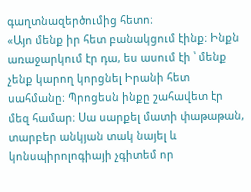գաղտնազերծումից հետո։
«Այո մենք իր հետ բանակցում էինք։ Ինքն առաջարկում էր դա, ես ասում էի ՝ մենք չենք կարող կորցնել Իրանի հետ սահմանը։ Պրոցեսն ինքը շահավետ էր մեզ համար։ Սա սարքել մատի փաթաթան, տարբեր անկյան տակ նայել և կոնսպիրոլոգիայի չգիտեմ որ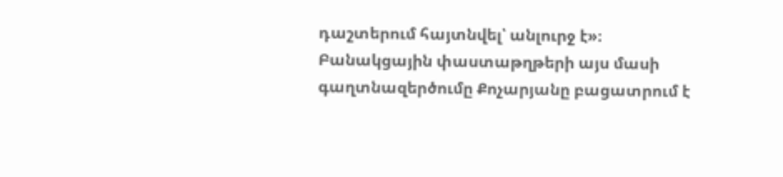դաշտերում հայտնվել՝ անլուրջ է»։
Բանակցային փաստաթղթերի այս մասի գաղտնազերծումը Քոչարյանը բացատրում է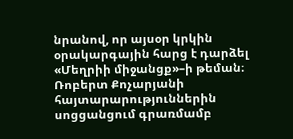նրանով, որ այսօր կրկին օրակարգային հարց է դարձել «Մեղրիի միջանցք»–ի թեման։
Ռոբերտ Քոչարյանի հայտարարություններին սոցցանցում գրառմամբ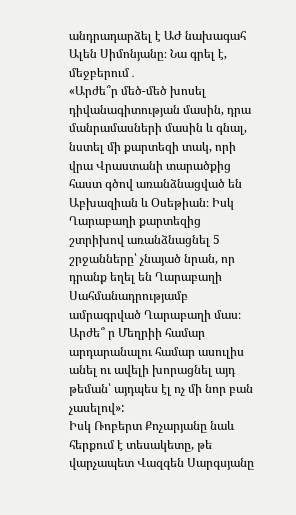անդրադարձել է ԱԺ նախագահ Ալեն Սիմոնյանը։ Նա գրել է, մեջբերում․
«Արժե՞ր մեծ-մեծ խոսել դիվանագիտության մասին, դրա մանրամասների մասին և գնալ, նստել մի քարտեզի տակ, որի վրա Վրաստանի տարածքից հաստ գծով առանձնացված են Աբխազիան և Օսեթիան։ Իսկ Ղարաբաղի քարտեզից շտրիխով առանձնացնել 5 շրջանները՝ չնայած նրան, որ դրանք եղել են Ղարաբաղի Սահմանադրությամբ ամրագրված Ղարաբաղի մաս։ Արժե՞ ր Մեղրիի համար արդարանալու համար ասուլիս անել ու ավելի խորացնել այդ թեման՝ այդպես էլ ոչ մի նոր բան չասելով»:
Իսկ Ռոբերտ Քոչարյանը նաև հերքում է տեսակետը, թե վարչապետ Վազգեն Սարգսյանը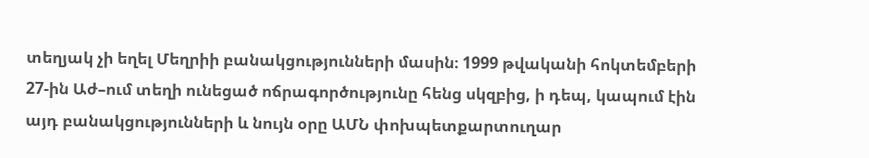տեղյակ չի եղել Մեղրիի բանակցությունների մասին։ 1999 թվականի հոկտեմբերի 27-ին Աժ–ում տեղի ունեցած ոճրագործությունը հենց սկզբից, ի դեպ, կապում էին այդ բանակցությունների և նույն օրը ԱՄՆ փոխպետքարտուղար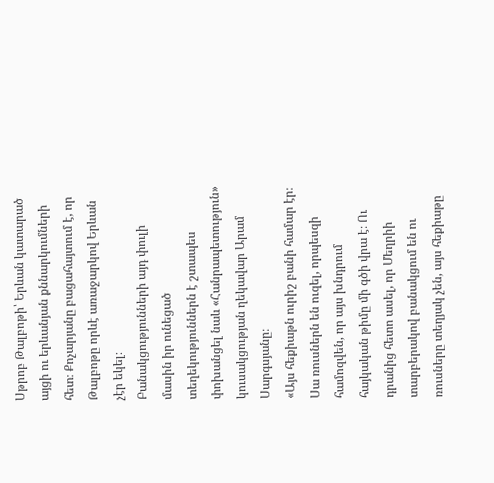Սթրոբ Թալբոթի՝ Երևան կատարած այցի ու երևանյան քննարկումների հետ։ Քոչարյանը բացահայտում է, որ Թալբոթը որևէ առաջարկով Երևան չէր եկել։
Բանակցությունների այդ փուլի մասին իր ունեցած տեղեկություններն է շտապես փոխանցել նաև «Հանրապետություն» կուսակցության ղեկավար Արամ Սարգսյանը։
«Այս հեքիաթն ուրիշ բանի համար էր։ Սա ռուսներն են ուզել, որպեսզի համոզվեն, որ այս խնդրում հայկական թիմը մի գծի վրա է։ Ու դրանից հետո ասել, որ Մեղրիի տարբերակով բանակցում են ու ռուսները տեղյակ չեն, այս հեքիաթը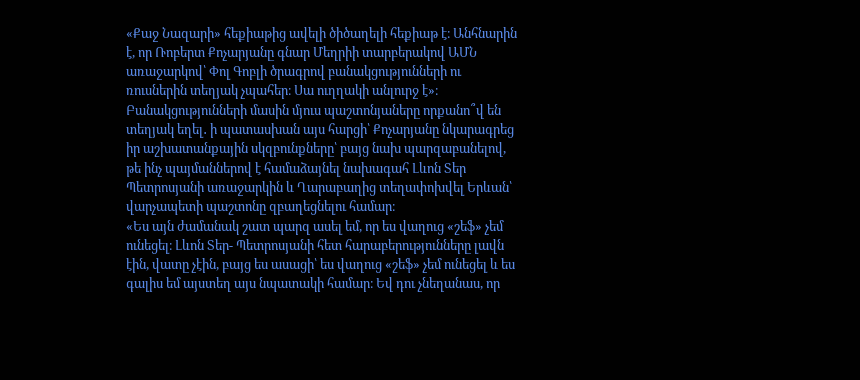«Քաջ Նազարի» հեքիաթից ավելի ծիծաղելի հեքիաթ է։ Անհնարին է, որ Ռոբերտ Քոչարյանը գնար Մեղրիի տարբերակով ԱՄՆ առաջարկով՝ Փոլ Գոբլի ծրագրով բանակցությունների ու ռուսներին տեղյակ չպահեր։ Սա ուղղակի անլուրջ է»։
Բանակցությունների մասին մյուս պաշտոնյաները որքանո՞վ են տեղյակ եղել․ ի պատասխան այս հարցի՝ Քոչարյանը նկարագրեց իր աշխատանքային սկզբունքները՝ բայց նախ պարզաբանելով, թե ինչ պայմաններով է համաձայնել նախագահ Լևոն Տեր Պետրոսյանի առաջարկին և Ղարաբաղից տեղափոխվել Երևան՝ վարչապետի պաշտոնը զբաղեցնելու համար։
«Ես այն ժամանակ շատ պարզ ասել եմ, որ ես վաղուց «շեֆ» չեմ ունեցել։ Լևոն Տեր- Պետրոսյանի հետ հարաբերությունները լավն էին, վատը չէին, բայց ես ասացի՝ ես վաղուց «շեֆ» չեմ ունեցել և ես գալիս եմ այստեղ այս նպատակի համար։ Եվ դու չնեղանաս, որ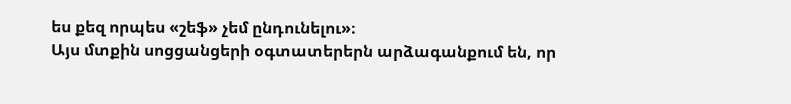ես քեզ որպես «շեֆ» չեմ ընդունելու»։
Այս մտքին սոցցանցերի օգտատերերն արձագանքում են, որ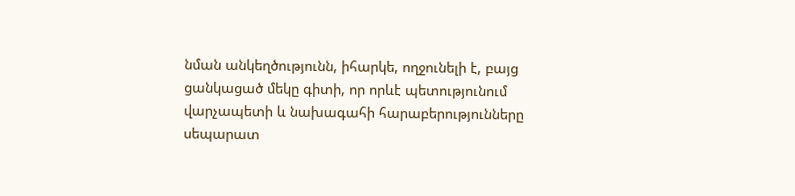նման անկեղծությունն, իհարկե, ողջունելի է, բայց ցանկացած մեկը գիտի, որ որևէ պետությունում վարչապետի և նախագահի հարաբերությունները սեպարատ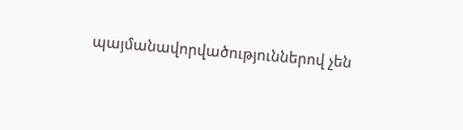պայմանավորվածություններով չեն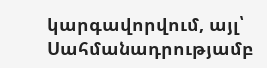կարգավորվում, այլ՝ Սահմանադրությամբ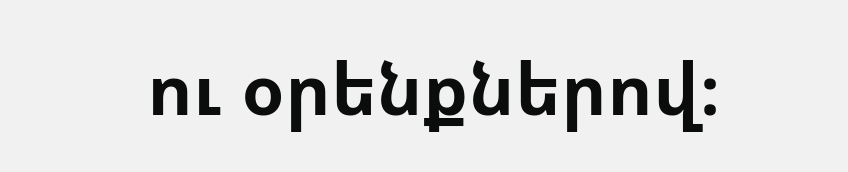ու օրենքներով։